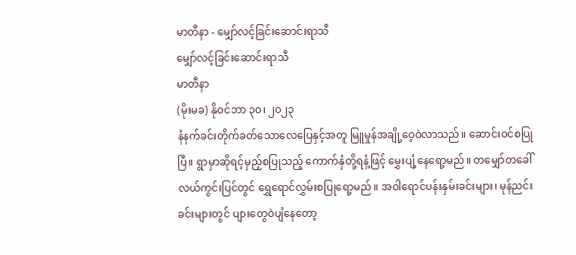မာတီနာ - မျှော်လင့်ခြင်းဆောင်းရာသီ
မျှော်လင့်ခြင်းဆောင်းရာသီ
မာတီနာ
(မိုးမခ) နိုဝင်ဘာ ၃၀၊ ၂၀၂၃
နံနက်ခင်းတိုက်ခတ်သောလေပြေနှင့်အတူ မြူမှုန်အချို့ဝေ့ဝဲလာသည်။ ဆောင်းဝင်စပြုပြီ။ ရွာမှာဆိုရင့်မှည့်စပြုသည့် ကောက်နှံတို့ရနံ့ဖြင့် မွှေးပျံ့နေရော့မည်။ တမျှော်တခေါ်လယ်ကွင်းပြင်တွင် ရွှေရောင်လွှမ်းစပြုရော့မည်။ အဝါရောင်ပန်းနှမ်းခင်းများ၊ မုန်ညင်းခင်းများတွင် ပျားတွေဝဲပျံနေတော့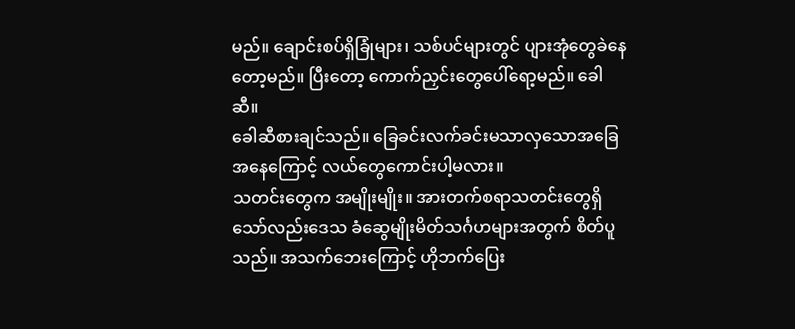မည်။ ချောင်းစပ်ရှိခြုံများ၊ သစ်ပင်များတွင် ပျားအုံတွေခဲနေတော့မည်။ ပြီးတော့ ကောက်ညှင်းတွေပေါ်ရော့မည်။ ခေါဆီ။
ခေါဆီစားချင်သည်။ ခြေခင်းလက်ခင်းမသာလှသောအခြေအနေကြောင့် လယ်တွေကောင်းပါ့မလား။
သတင်းတွေက အမျိုးမျိုး။ အားတက်စရာသတင်းတွေရှိသော်လည်းဒေသ ခံဆွေမျိုးမိတ်သင်္ဂဟများအတွက် စိတ်ပူသည်။ အသက်ဘေးကြောင့် ဟိုဘက်ပြေး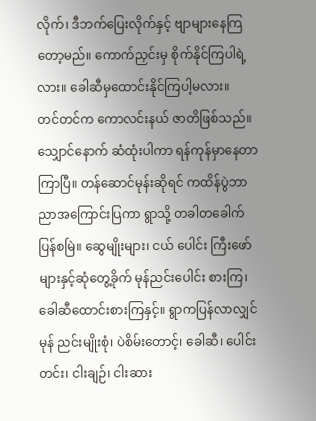လိုက်၊ ဒီဘက်ပြေးလိုက်နှင့် ဗျာများနေကြတော့မည်။ ကောက်ညှင်းမှ စိုက်နိုင်ကြပါရဲ့လား။ ခေါဆီမှထောင်းနိုင်ကြပါ့မလား။
တင်တင်က ကောလင်းနယ် ဇာတိဖြစ်သည်။ သျှောင်နောက် ဆံထုံးပါကာ ရန်ကုန်မှာနေတာ ကြာပြီ။ တန်ဆောင်မုန်းဆိုရင် ကထိန်ပွဲဘာညာအကြောင်းပြကာ ရွာသို့ တခါတခေါက် ပြန်စမြဲ။ ဆွေမျိုးများ၊ ငယ် ပေါင်း ကြီးဖော်များနှင့်ဆုံတွေ့ခိုက် မုန်ညင်းပေါင်း စားကြ၊ ခေါဆီထောင်းစားကြနှင့်။ ရွာကပြန်လာလျှင် မုန် ညင်းမျိုးစုံ၊ ပဲစိမ်းတောင့်၊ ခေါဆီ၊ ပေါင်းတင်း၊ ငါးချဉ်၊ ငါးဆား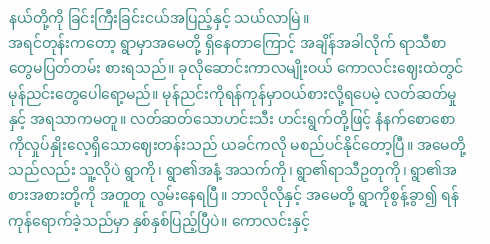နယ်တို့ကို ခြင်းကြီးခြင်းငယ်အပြည့်နှင့် သယ်လာမြဲ။
အရင်တုန်းကတော့ ရွာမှာအမေတို့ ရှိနေတာကြောင့် အချိန်အခါလိုက် ရာသီစာတွေမပြတ်တမ်း စားရသည်။ ခုလိုဆောင်းကာလမျိုးဝယ် ကောလင်းဈေးထဲတွင် မုန်ညင်းတွေပေါရော့မည်။ မုန်ညင်းကိုရန်ကုန်မှာဝယ်စားလို့ရပေမဲ့ လတ်ဆတ်မှုနှင့် အရသာကမတူ။ လတ်ဆတ်သောဟင်းသီး ဟင်းရွက်တို့ဖြင့် နံနက်စောစောကိုလှုပ်နှိုးလေ့ရှိသောဈေးတန်းသည် ယခင်ကလို မစည်ပင်နိုင်တော့ပြီ။ အမေတို့သည်လည်း သူ့လိုပဲ ရွာကို၊ ရွာ၏အနံ့ အသက်ကို၊ ရွာ၏ရာသီဥတုကို၊ ရွာ၏အစားအစားတို့ကို အတူတူ လွမ်းနေရပြီ။ ဘာလိုလိုနှင့် အမေတို့ ရွာကိုစွန့်ခွာ၍ ရန်ကုန်ရောက်ခဲ့သည်မှာ နှစ်နှစ်ပြည့်ပြီပဲ။ ကောလင်းနှင့်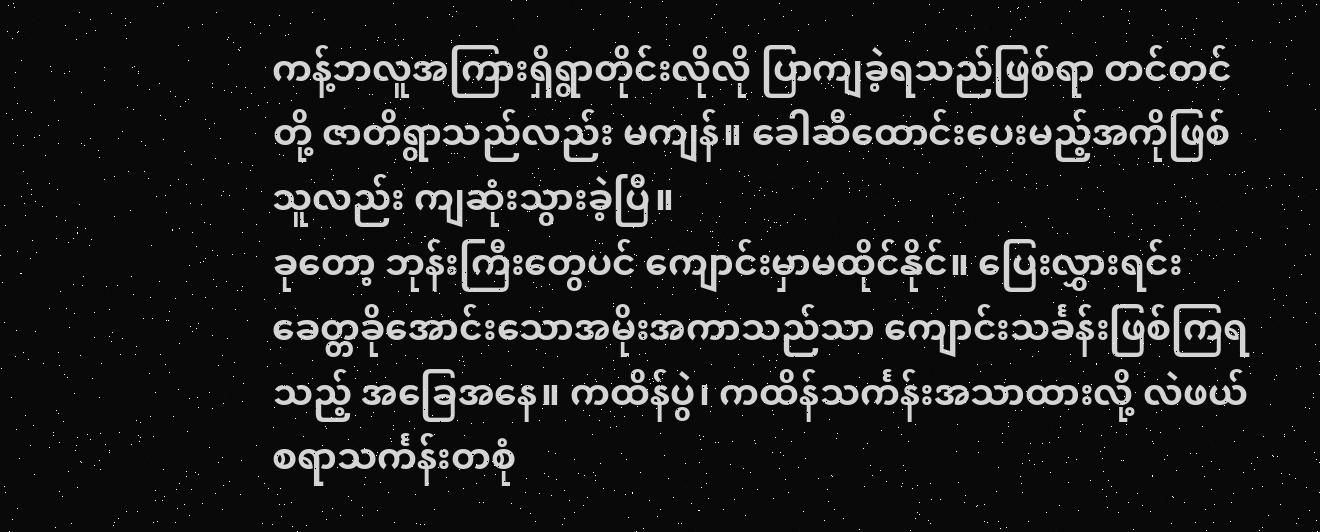ကန့်ဘလူအကြားရှိရွာတိုင်းလိုလို ပြာကျခဲ့ရသည်ဖြစ်ရာ တင်တင်တို့ ဇာတိရွာသည်လည်း မကျန်။ ခေါဆီထောင်းပေးမည့်အကိုဖြစ်သူလည်း ကျဆုံးသွားခဲ့ပြီ။
ခုတော့ ဘုန်းကြီးတွေပင် ကျောင်းမှာမထိုင်နိုင်။ ပြေးလွှားရင်း ခေတ္တခိုအောင်းသောအမိုးအကာသည်သာ ကျောင်းသင်္ခန်းဖြစ်ကြရသည့် အခြေအနေ။ ကထိန်ပွဲ၊ ကထိန်သင်္ကန်းအသာထားလို့ လဲဖယ်စရာသင်္ကန်းတစုံ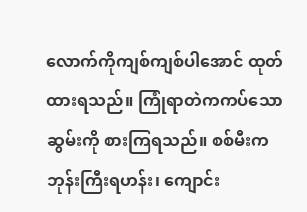လောက်ကိုကျစ်ကျစ်ပါအောင် ထုတ်ထားရသည်။ ကြုံရာတဲကကပ်သောဆွမ်းကို စားကြရသည်။ စစ်မီးက ဘုန်းကြီးရဟန်း၊ ကျောင်း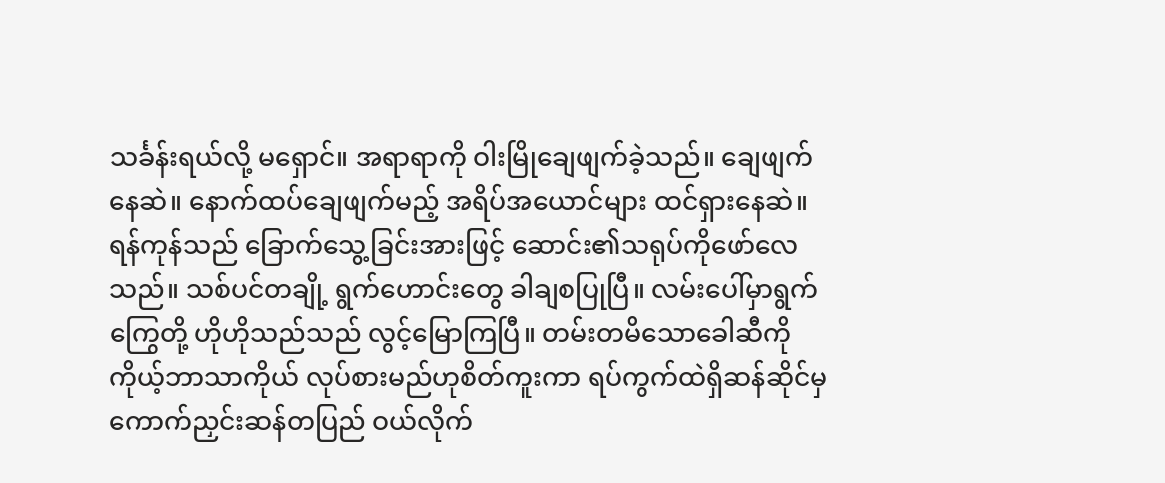သင်္ခန်းရယ်လို့ မရှောင်။ အရာရာကို ဝါးမြိုချေဖျက်ခဲ့သည်။ ချေဖျက်နေဆဲ။ နောက်ထပ်ချေဖျက်မည့် အရိပ်အယောင်များ ထင်ရှားနေဆဲ။
ရန်ကုန်သည် ခြောက်သွေ့ခြင်းအားဖြင့် ဆောင်း၏သရုပ်ကိုဖော်လေသည်။ သစ်ပင်တချို့ ရွက်ဟောင်းတွေ ခါချစပြုပြီ။ လမ်းပေါ်မှာရွက်ကြွေတို့ ဟိုဟိုသည်သည် လွင့်မြောကြပြီ။ တမ်းတမိသောခေါဆီကို ကိုယ့်ဘာသာကိုယ် လုပ်စားမည်ဟုစိတ်ကူးကာ ရပ်ကွက်ထဲရှိဆန်ဆိုင်မှ ကောက်ညှင်းဆန်တပြည် ဝယ်လိုက်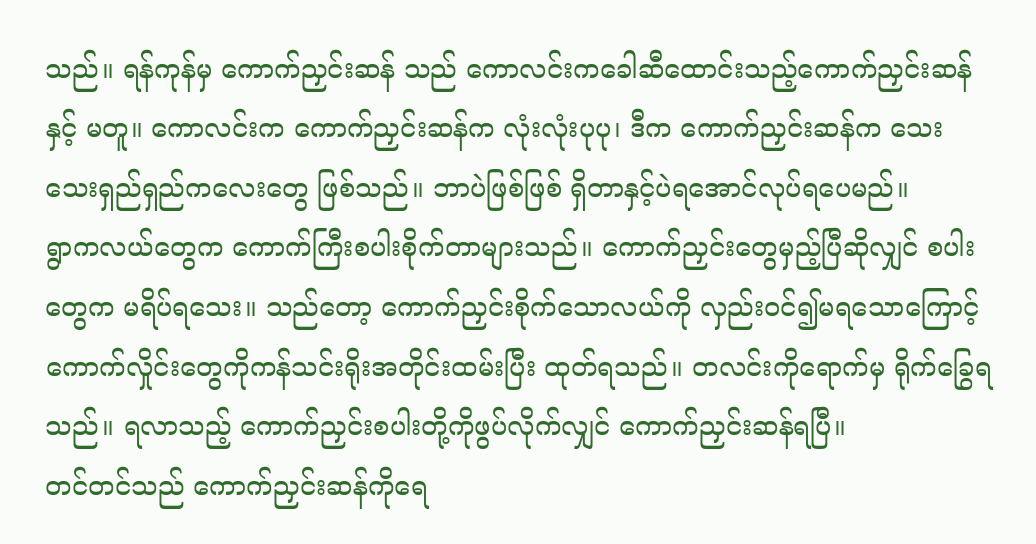သည်။ ရန်ကုန်မှ ကောက်ညှင်းဆန် သည် ကောလင်းကခေါဆီထောင်းသည့်ကောက်ညှင်းဆန်နှင့် မတူ။ ကောလင်းက ကောက်ညှင်းဆန်က လုံးလုံးပုပု၊ ဒီက ကောက်ညှင်းဆန်က သေးသေးရှည်ရှည်ကလေးတွေ ဖြစ်သည်။ ဘာပဲဖြစ်ဖြစ် ရှိတာနှင့်ပဲရအောင်လုပ်ရပေမည်။
ရွာကလယ်တွေက ကောက်ကြီးစပါးစိုက်တာများသည်။ ကောက်ညှင်းတွေမှည့်ပြီဆိုလျှင် စပါးတွေက မရိပ်ရသေး။ သည်တော့ ကောက်ညှင်းစိုက်သောလယ်ကို လှည်းဝင်၍မရသောကြောင့် ကောက်လှိုင်းတွေကိုကန်သင်းရိုးအတိုင်းထမ်းပြီး ထုတ်ရသည်။ တလင်းကိုရောက်မှ ရိုက်ခြွေရသည်။ ရလာသည့် ကောက်ညှင်းစပါးတို့ကိုဖွပ်လိုက်လျှင် ကောက်ညှင်းဆန်ရပြီ။
တင်တင်သည် ကောက်ညှင်းဆန်ကိုရေ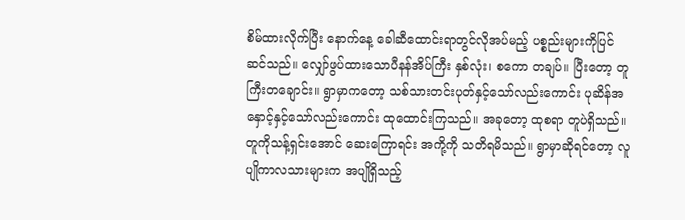စိမ်ထားလိုက်ပြီး နောက်နေ့ ခေါဆီထောင်းရာတွင်လိုအပ်မည့် ပစ္စည်းများကိုပြင်ဆင်သည်။ လျှော်ဖွပ်ထားသောပီနန်အိပ်ကြီး နှစ်လုံး၊ စကော တချပ်။ ပြီးတော့ တူကြီးတချောင်း။ ရွာမှာကတော့ သစ်သားတင်းပုတ်နှင့်သော်လည်းကောင်း ပုဆိန်အနှောင့်နှင့်သော်လည်းကောင်း ထုထောင်းကြသည်။ အခုတော့ ထုစရာ တူပဲရှိသည်။
တူကိုသန့်ရှင်းအောင် ဆေးကြောရင်း အကို့ကို သတိရမိသည်။ ရွာမှာဆိုရင်တော့ လူပျိုကာလသားများက အပျိုရှိသည့်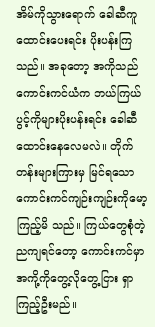အိမ်ကိုသွားရောက် ခေါဆီကူထောင်းပေးရင်း ပိုးပန်းကြသည်။ အခုတော့ အကိုသည် ကောင်းကင်ယံက ဘယ်ကြယ်ပွင့်ကိုများပိုးပန်းရင်း ခေါဆီထောင်းနေလေမလဲ။ တိုက်တန်းများကြားမှ မြင်ရသောကောင်းကင်ကျဉ်းကျဉ်းကိုမော့ကြည့်မိ သည်။ ကြယ်တွေစုံတဲ့ ညကျရင်တော့ ကောင်းကင်မှာအကို့ကိုတွေ့လိုတွေ့ငြား ရှာကြည့်ဦးမည်။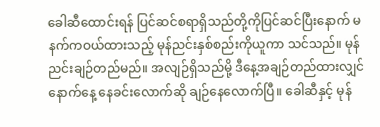ခေါဆီထောင်းရန် ပြင်ဆင်စရာရှိသည်တို့ကိုပြင်ဆင်ပြီးနောက် မနက်ကဝယ်ထားသည့် မုန်ညင်းနှစ်စည်းကိုယူကာ သင်သည်။ မုန်ညင်းချဉ်တည်မည်။ အလျဉ်ရှိသည်မို့ ဒီနေ့အချဉ်တည်ထားလျှင် နောက်နေ့ နေခင်းလောက်ဆို ချဉ်နေလောက်ပြီ။ ခေါဆီနှင့် မုန်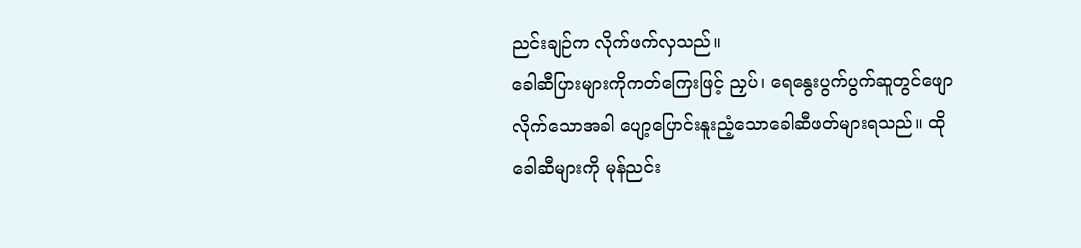ညင်းချဉ်က လိုက်ဖက်လှသည်။
ခေါဆီပြားများကိုကတ်ကြေးဖြင့် ညှပ်၊ ရေနွေးပွက်ပွက်ဆူတွင်ဖျောလိုက်သောအခါ ပျော့ပြောင်းနူးညံ့သောခေါဆီဖတ်များရသည်။ ထိုခေါဆီများကို မုန်ညင်း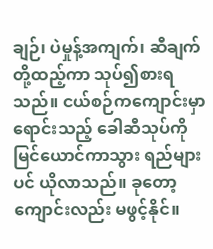ချဉ်၊ ပဲမှုန့်အကျက်၊ ဆီချက်တို့ထည့်ကာ သုပ်၍စားရသည်။ ငယ်စဉ်ကကျောင်းမှာရောင်းသည့် ခေါဆီသုပ်ကိုမြင်ယောင်ကာသွား ရည်များပင် ယိုလာသည်။ ခုတော့ ကျောင်းလည်း မဖွင့်နိုင်။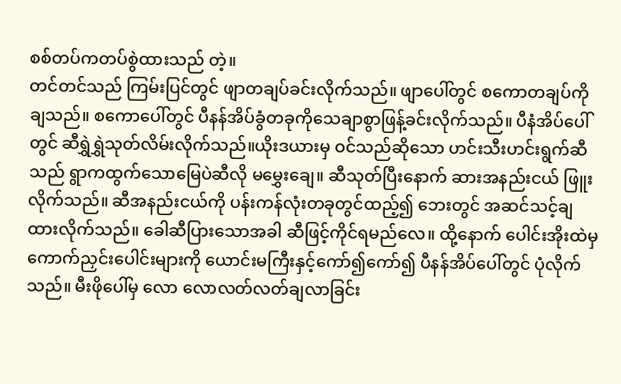စစ်တပ်ကတပ်စွဲထားသည် တဲ့။
တင်တင်သည် ကြမ်းပြင်တွင် ဖျာတချပ်ခင်းလိုက်သည်။ ဖျာပေါ်တွင် စကောတချပ်ကို ချသည်။ စကောပေါ်တွင် ပီနန်အိပ်ခွံတခုကိုသေချာစွာဖြန့်ခင်းလိုက်သည်။ ပီနံအိပ်ပေါ်တွင် ဆီရွှဲရွှဲသုတ်လိမ်းလိုက်သည်။ယိုးဒယားမှ ဝင်သည်ဆိုသော ဟင်းသီးဟင်းရွက်ဆီသည် ရွာကထွက်သောမြေပဲဆီလို မမွှေးချေ။ ဆီသုတ်ပြီးနောက် ဆားအနည်းငယ် ဖြူးလိုက်သည်။ ဆီအနည်းငယ်ကို ပန်းကန်လုံးတခုတွင်ထည့်၍ ဘေးတွင် အဆင်သင့်ချထားလိုက်သည်။ ခေါဆီပြားသောအခါ ဆီဖြင့်ကိုင်ရမည်လေ။ ထို့နောက် ပေါင်းအိုးထဲမှ ကောက်ညှင်းပေါင်းများကို ယောင်းမကြီးနှင့်ကော်၍ကော်၍ ပီနန်အိပ်ပေါ်တွင် ပုံလိုက်သည်။ မီးဖိုပေါ်မှ လော လောလတ်လတ်ချလာခြင်း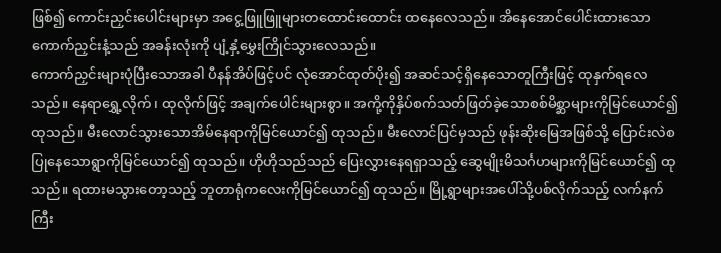ဖြစ်၍ ကောင်းညှင်းပေါင်းများမှာ အငွေ့ဖြူဖြူများတထောင်းထောင်း ထနေလေသည်။ အိနေအောင်ပေါင်းထားသောကောက်ညှင်းနံ့သည် အခန်းလုံးကို ပျံ့နှံ့မွှေးကြိုင်သွားလေသည်။
ကောက်ညှင်းများပုံပြီးသောအခါ ပီနန်အိပ်ဖြင့်ပင် လုံအောင်ထုတ်ပိုး၍ အဆင်သင့်ရှိနေသောတူကြီးဖြင့် ထုနှက်ရလေသည်။ နေရာရွှေ့လိုက်၊ ထုလိုက်ဖြင့် အချက်ပေါင်းများစွာ။ အကို့ကိုနှိပ်စက်သတ်ဖြတ်ခဲ့သောစစ်မိစ္ဆာများကိုမြင်ယောင်၍ ထုသည်။ မီးလောင်သွားသောအိမ်နေရာကိုမြင်ယောင်၍ ထုသည်။ မီးလောင်ပြင်မှသည် ဖုန်းဆိုးမြေအဖြစ်သို့ ပြောင်းလဲစပြုနေသောရွာကိုမြင်ယောင်၍ ထုသည်။ ဟိုဟိုသည်သည် ပြေးလွှားနေရရှာသည့် ဆွေမျိုးမိသင်္ဂဟများကိုမြင်ယောင်၍ ထုသည်။ ရထားမသွားတော့သည့် ဘူတာရုံကလေးကိုမြင်ယောင်၍ ထုသည်။ မြို့ရွာများအပေါ်သို့ပစ်လိုက်သည့် လက်နက်ကြီး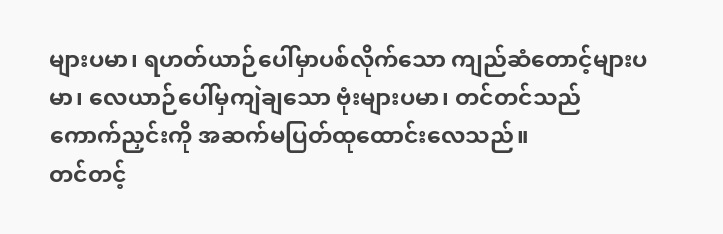များပမာ၊ ရဟတ်ယာဉ်ပေါ်မှာပစ်လိုက်သော ကျည်ဆံတောင့်များပမာ၊ လေယာဉ်ပေါ်မှကျဲချသော ဗုံးများပမာ၊ တင်တင်သည် ကောက်ညှင်းကို အဆက်မပြတ်ထုထောင်းလေသည်။
တင်တင့်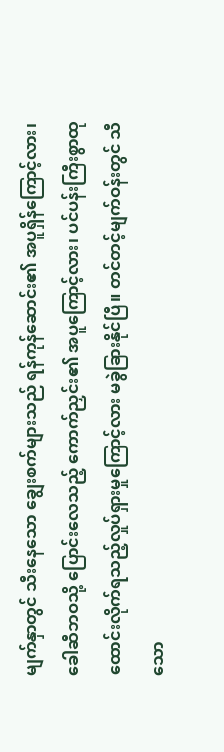မျက်နှာတွင် သီးနေသော ချွေးစက်များသည် ရန်ကုန်ဆောင်း၏ အပူရှိန်ကြောင့်လား၊ ခေါဆီဘဝသို့ ပြောင်းလေသည့် ကောက်ညှင်း၏ အပူကြောင့်လား၊ ပင်ပန်းကြီးစွာထုထောင်းလိုက်ရသည့်လှုပ်ရှားမှုကြောင့်လား မခွဲခြားနိုင်ပြီ။ တင်တင့်မျက်ဝန်းတွင် သီသော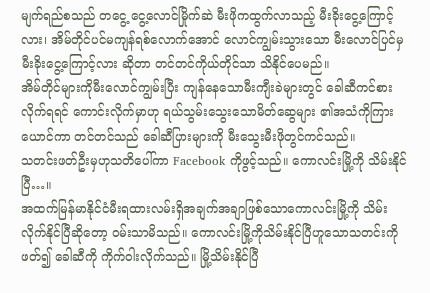မျက်ရည်စသည် တငွေ့ ငွေ့လောင်မြိုက်ဆဲ မီးဖိုကထွက်လာသည့် မီးခိုးငွေ့ကြောင့်လား၊ အိမ်တိုင်ပင်မကျန်ရစ်လောက်အောင် လောင်ကျွမ်းသွားသော မီးလောင်ပြင်မှမီးခိုးငွေ့ကြောင့်လား ဆိုတာ တင်တင်ကိုယ်တိုင်သာ သိနိုင်ပေမည်။
အိမ်တိုင်များကိုမီးလောင်ကျွမ်းပြီး ကျန်နေသောမီးကျီးခဲများတွင် ခေါဆီကင်စားလိုက်ရရင် ကောင်းလိုက်မှာဟု ရယ်သွမ်းသွေးသောမိတ်ဆွေများ ၏အသံကိုကြားယောင်ကာ တင်တင်သည် ခေါဆီပြားများကို မီးသွေးမီးဖိုတွင်ကင်သည်။
သတင်းဖတ်ဦးမှဟုသတိပေါ်ကာ Facebook ကိုဖွင့်သည်။ ကောလင်းမြို့ကို သိမ်းနိုင်ပြီ…။
အထက်မြန်မာနိုင်ငံမီးရထားလမ်းရှိအချက်အချာဖြစ်သောကောလင်းမြို့ကို သိမ်းလိုက်နိုင်ပြီဆိုတော့ ဝမ်းသာမိသည်။ ကောလင်းမြို့ကိုသိမ်းနိုင်ပြီဟူသောသတင်းကိုဖတ်၍ ခေါဆီကို ကိုက်ဝါးလိုက်သည်။ မြို့သိမ်းနိုင်ပြီ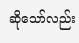ဆိုသော်လည်း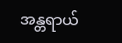အန္တရာယ်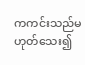ကကင်းသည်မဟုတ်သေး၍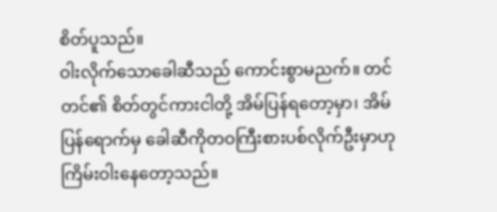စိတ်ပူသည်။
ဝါးလိုက်သောခေါဆီသည် ကောင်းစွာမညက်။ တင်တင်၏ စိတ်တွင်ကားငါတို့ အိမ်ပြန်ရတော့မှာ၊ အိမ်ပြန်ရောက်မှ ခေါဆီကိုတဝကြီးစားပစ်လိုက်ဦးမှာဟု ကြိမ်းဝါးနေတော့သည်။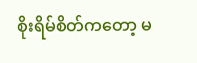စိုးရိမ်စိတ်ကတော့ မ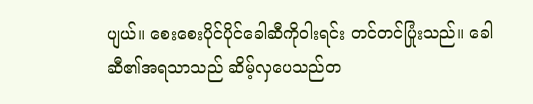ပျယ်။ စေးစေးပိုင်ပိုင်ခေါဆီကိုဝါးရင်း တင်တင်ပြုံးသည်။ ခေါဆီ၏အရသာသည် ဆိမ့်လှပေသည်တ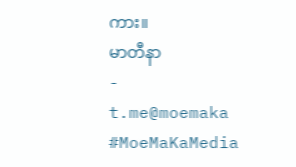ကား။
မာတီနာ
-
t.me@moemaka
#MoeMaKaMedia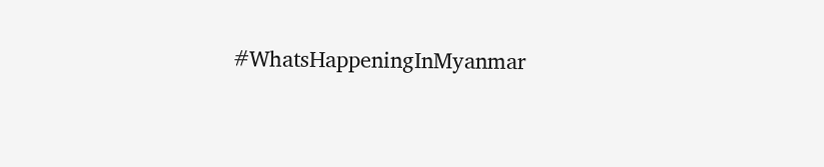#WhatsHappeningInMyanmar